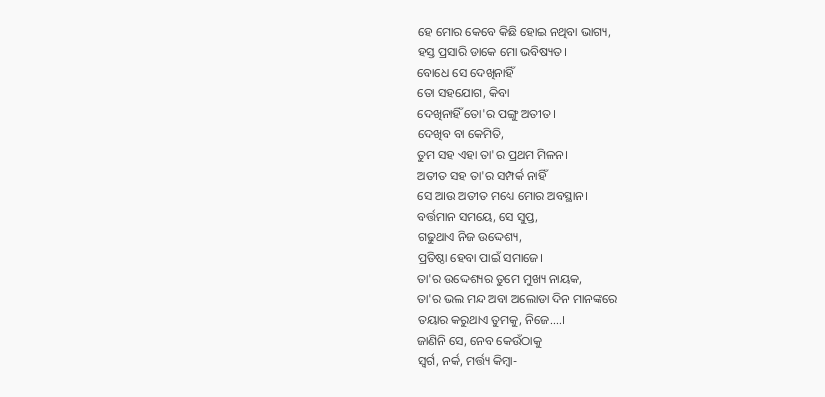ହେ ମୋର କେବେ କିଛି ହୋଇ ନଥିବା ଭାଗ୍ୟ,
ହସ୍ତ ପ୍ରସାରି ଡାକେ ମୋ ଭବିଷ୍ୟତ।
ବୋଧେ ସେ ଦେଖିନାହିଁ
ତୋ ସହଯୋଗ, କିବା
ଦେଖିନାହିଁ ତୋ'ର ପଙ୍ଗୁ ଅତୀତ।
ଦେଖିବ ବା କେମିତି,
ତୁମ ସହ ଏହା ତା'ର ପ୍ରଥମ ମିଳନ।
ଅତୀତ ସହ ତା'ର ସମ୍ପର୍କ ନାହିଁ
ସେ ଆଉ ଅତୀତ ମଧ୍ୟେ ମୋର ଅବସ୍ଥାନ।
ବର୍ତ୍ତମାନ ସମୟେ, ସେ ସୁପ୍ତ,
ଗଢୁଥାଏ ନିଜ ଉଦ୍ଦେଶ୍ୟ,
ପ୍ରତିଷ୍ଠା ହେବା ପାଇଁ ସମାଜେ।
ତା'ର ଉଦ୍ଦେଶ୍ୟର ତୁମେ ମୁଖ୍ୟ ନାୟକ,
ତା'ର ଭଲ ମନ୍ଦ ଅବା ଅଲୋଡା ଦିନ ମାନଙ୍କରେ
ତୟାର କରୁଥାଏ ତୁମକୁ, ନିଜେ....।
ଜାଣିନି ସେ, ନେବ କେଉଁଠାକୁ
ସ୍ଵର୍ଗ, ନର୍କ, ମର୍ତ୍ତ୍ୟ କିମ୍ବା-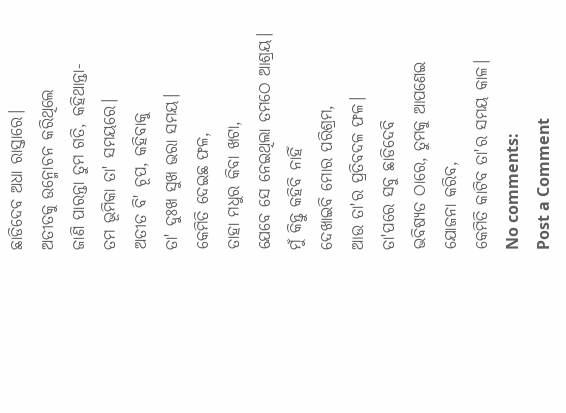ଛାଡିଦେବ ଅଧା ରାସ୍ତାରେ।
ଅତୀତକୁ ଉନ୍ମୋଚନ କରିଥିଲେ
ଜାଣି ପାରନ୍ତା ତୁମ ଗତି, କହିଥାନ୍ତା-
ତମ ଭୂମିକା ତା' ସମୟରେ।
ଅତୀତ ବି' ଚୂପ, କହିବାକୁ
ତା' ଦୁଃଖ ସୁଖ ଭରା ସମୟ।
କେମିତି ଦେଇଛ ଫଳ,
ତାହା ମଧୁର କିବା ଖଟା,
ଯେବେ ସେ ନେଇଥିଲା ତମଠେ ଆଶ୍ରୟ।
ମୁଁ କିନ୍ତୁ କହିବି ନାହିଁ
ଦେଖାଇବି ମୋର ପରିଶ୍ରମ,
ଆଉ ତା'ର ପ୍ରତିବଦଳ ଫଳ।
ତା'ପରେ ସବୁ ଛାଡିଦେବି
ଭବିଷ୍ୟତ ଠାରେ, ତୁମକୁ ଆପଣେଇ
ଯୋଜନା କରିବ,
କେମିତି କାଟିବ ତା'ର ସମୟ କାଳ।
No comments:
Post a Comment